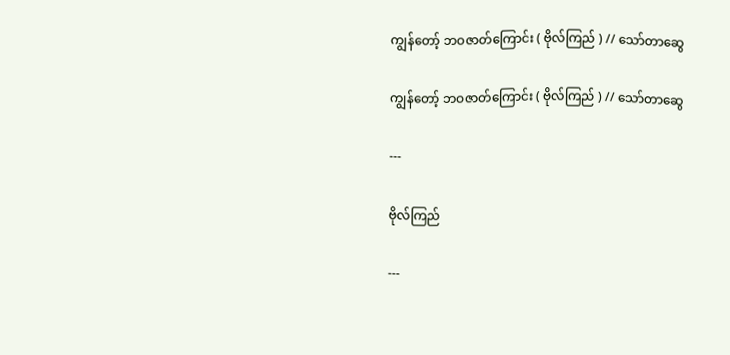ကျွန်တော့် ဘဝဇာတ်ကြောင်း ( ဗိုလ်ကြည် ) // သော်တာဆွေ

ကျွန်တော့် ဘဝဇာတ်ကြောင်း ( ဗိုလ်ကြည် ) // သော်တာဆွေ

---

ဗိုလ်ကြည်

---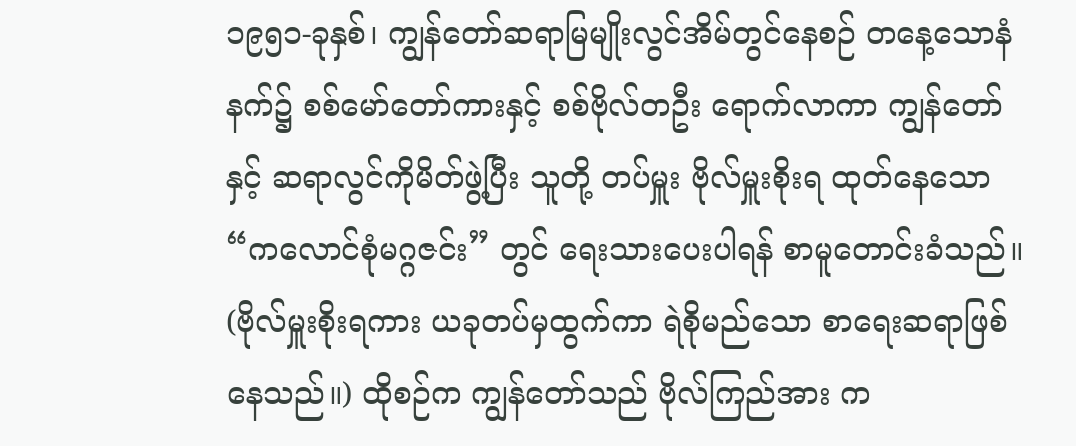၁၉၅၁-ခုနှစ်၊ ကျွန်တော်ဆရာမြမျိုးလွင်အိမ်တွင်နေစဉ် တနေ့သောနံနက်၌ စစ်မော်တော်ကားနှင့် စစ်ဗိုလ်တဦး ရောက်လာကာ ကျွန်တော်နှင့် ဆရာလွင်ကိုမိတ်ဖွဲ့ပြီး သူတို့ တပ်မှူး ဗိုလ်မှူးစိုးရ ထုတ်နေသော “ကလောင်စုံမဂ္ဂဇင်း” တွင် ရေးသားပေးပါရန် စာမူတောင်းခံသည်။ (ဗိုလ်မှူးစိုးရကား ယခုတပ်မှထွက်ကာ ရဲစိုမည်သော စာရေးဆရာဖြစ်နေသည်။) ထိုစဉ်က ကျွန်တော်သည် ဗိုလ်ကြည်အား က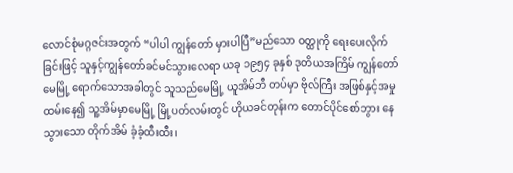လောင်စုံမဂ္ဂဇင်းအတွက် “ပါပါ ကျွန်တော် မှားပါပြီ”မည်သော ဝတ္ထုကို ရေးပေးလိုက်ခြင်းဖြင့် သူနှင့်ကျွန်တော်ခင်မင်သွားလေရာ ယခု ၁၉၅၄ ခုနှစ် ဒုတိယအကြိမ် ကျွန်တော်မေမြို့ ရောက်သောအခါတွင် သူသည်မေမြို့ ယူအိမ်ဘီ တပ်မှာ ဗိုလ်ကြီး အဖြစ်နှင့်အမှုထမ်းနေ၍ သူ့အိမ်မှာမေမြို့ မြို့ပတ်လမ်းတွင် ဟိုယခင်တုန်းက တောင်ပိုင်စော်ဘွား နေသွားသော တိုက်အိမ် ခံ့ခံ့ထီးထီး၊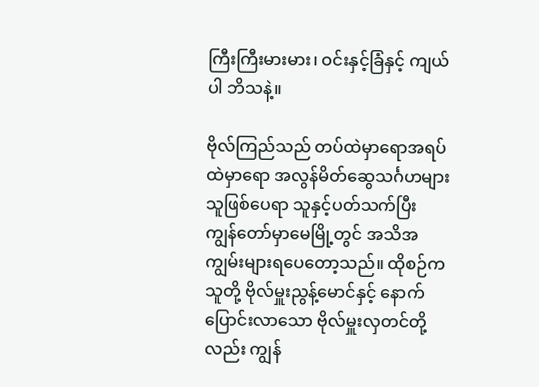ကြီးကြီးမားမား၊ ဝင်းနှင့်ခြံနှင့် ကျယ်ပါ ဘိသနဲ့။

ဗိုလ်ကြည်သည် တပ်ထဲမှာရောအရပ်ထဲမှာရော အလွန်မိတ်ဆွေသင်္ဂဟများသူဖြစ်ပေရာ သူနှင့်ပတ်သက်ပြီး ကျွန်တော်မှာမေမြို့တွင် အသိအကျွမ်းများရပေတော့သည်။ ထိုစဉ်က သူတို့ ဗိုလ်မှူးညွန့်မောင်နှင့် နောက်ပြောင်းလာသော ဗိုလ်မှူးလှတင်တို့လည်း ကျွန်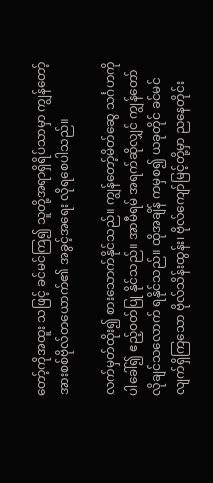တော့်ကိုအထူး သဖြင့် ခင်မင်ကြ၍ သူတို့အရာရှိရိပ်သာမှာ ကျွန်တော့်အားစစ်ဗိုလ်တယောက်၏ အခွင့်အရေး လိုရစေပါသည်။

လက်မှတ်ထိုး၍ စားသောက်နိုင်သည်။ ကျွန်တော့်မိတ်ဆွေ သင်္ဂဟကိုပါခေါ်၍ ဧည့်ဝတ်ပြု နိုင်သည်။ အာမီရမ် အရက်ဆိုလျှင် ကျွန်တော်လိုချင်သလောက် ရနိုင်သည်။ ထိုအချိန် ကမှစ၍ ယခုတိုင် ခင်မင်လျက်ရှိကြသော ဗိုလ်သိန်းထွန်း၊ ဗိုလ်ကျော်မြင့်တို့မှာ ညနေတိုင်း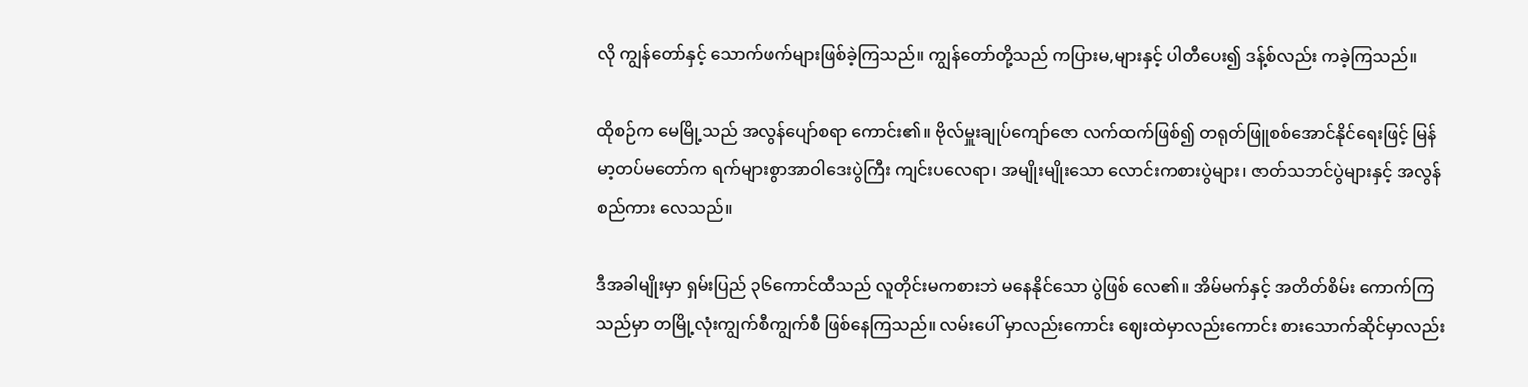လို ကျွန်တော်နှင့် သောက်ဖက်များဖြစ်ခဲ့ကြသည်။ ကျွန်တော်တို့သည် ကပြားမ,များနှင့် ပါတီပေး၍ ဒန့်စ်လည်း ကခဲ့ကြသည်။

ထိုစဉ်က မေမြို့သည် အလွန်ပျော်စရာ ကောင်း၏။ ဗိုလ်မှူးချုပ်ကျော်ဇော လက်ထက်ဖြစ်၍ တရုတ်ဖြူစစ်အောင်နိုင်ရေးဖြင့် မြန်မာ့တပ်မတော်က ရက်များစွာအာဝါဒေးပွဲကြီး ကျင်းပလေရာ၊ အမျိုးမျိုးသော လောင်းကစားပွဲများ၊ ဇာတ်သဘင်ပွဲများနှင့် အလွန်စည်ကား လေသည်။

ဒီအခါမျိုးမှာ ရှမ်းပြည် ၃၆ကောင်ထီသည် လူတိုင်းမကစားဘဲ မနေနိုင်သော ပွဲဖြစ် လေ၏။ အိမ်မက်နှင့် အတိတ်စိမ်း ကောက်ကြသည်မှာ တမြို့လုံးကျွက်စီကျွက်စီ ဖြစ်နေကြသည်။ လမ်းပေါ် မှာလည်းကောင်း ဈေးထဲမှာလည်းကောင်း စားသောက်ဆိုင်မှာလည်း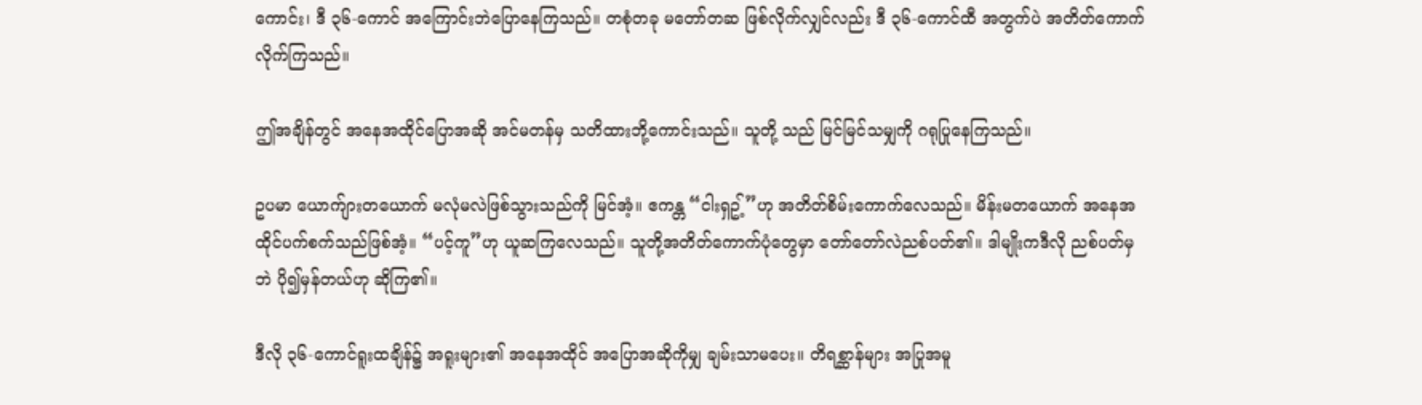ကောင်း၊ ဒီ ၃၆-ကောင် အကြောင်းဘဲပြောနေကြသည်။ တစုံတခု မတော်တဆ ဖြစ်လိုက်လျှင်လည်း ဒီ ၃၆-ကောင်ထီ အတွက်ပဲ အတိတ်ကောက်လိုက်ကြသည်။

ဤအချိန်တွင် အနေအထိုင်ပြောအဆို အင်မတန်မှ သတိထားဘို့ကောင်းသည်။ သူတို့ သည် မြင်မြင်သမျှကို ဂရုပြုနေကြသည်။

ဥပမာ ယောက်ျားတယောက် မလုံမလဲဖြစ်သွားသည်ကို မြင်အံ့။ ဧကန္တ “ငါးရှဥ့်”ဟု အတိတ်စိမ်းကောက်လေသည်။ မိန်းမတယောက် အနေအထိုင်ပက်စက်သည်ဖြစ်အံ့။ “ပင့်ကူ”ဟု ယူဆကြလေသည်။ သူတို့အတိတ်ကောက်ပုံတွေမှာ တော်တော်လဲညစ်ပတ်၏။ ဒါမျိုးကဒီလို ညစ်ပတ်မှဘဲ ပို၍မှန်တယ်ဟု ဆိုကြ၏။

ဒီလို ၃၆-ကောင်ရူးထချိန်၌ အရူးများ၏ အနေအထိုင် အပြောအဆိုကိုမျှ ချမ်းသာမပေး။ တိရစ္ဆာန်များ အပြုအမူ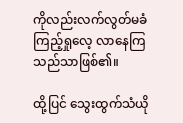ကိုလည်းလက်လွတ်မခံ ကြည့်ရှုလေ့ လာနေကြသည်သာဖြစ်၏။

ထို့ပြင် သွေးထွက်သံယို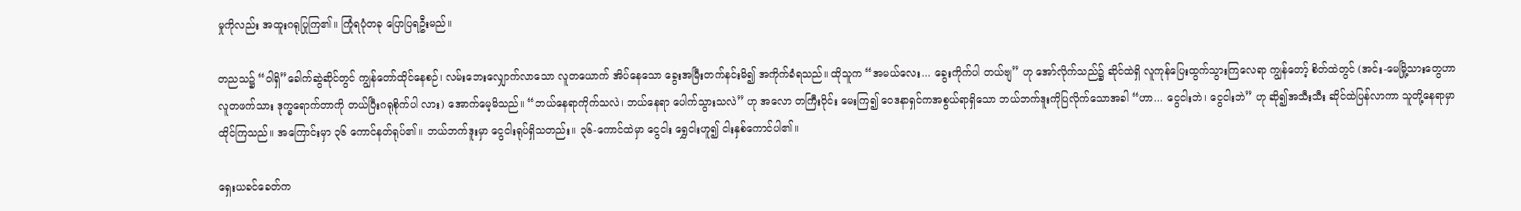မှုကိုလည်း အထူးဂရုပြုကြ၏။ ကြုံရပုံတခု ပြောပြရဦးမည်။

တညသ၌ “ဝါရှိ”ခေါက်ဆွဲဆိုင်တွင် ကျွန်တော်ထိုင်နေစဉ်၊ လမ်းဘေးလျှောက်လာသော လူတယောက် အိပ်နေသော ခွေးအမြီးတက်နင်းမိ၍ အကိုက်ခံရသည်။ ထိုသူက “အမယ်လေး... ခွေးကိုက်ပါ တယ်ဗျ” ဟု အော်လိုက်သည်၌ ဆိုင်ထဲရှိ လူကုန်ပြေးထွက်သွားကြလေရာ ကျွန်တော့် စိတ်ထဲတွင် (အင်း-မေမြို့သားတွေဟာ လူတဖက်သား ဒုက္ခရောက်တာကို တယ်ပြီးဂရုစိုက်ပါ လား) အောက်မေ့မိသည်။ “ဘယ်နေရာကိုက်သလဲ၊ ဘယ်နေရာ ပေါက်သွားသလဲ” ဟု အလော တကြီးဝိုင်း မေးကြ၍ ဝေဒနာရှင်ကအစွယ်ရာရှိသော ဘယ်ဘက်ဒူးကိုပြလိုက်သောအခါ “ဟာ... ငွေငါးဘဲ၊ ငွေငါးဘဲ” ဟု ဆို၍အသီးသီး ဆိုင်ထဲပြန်လာကာ သူတို့နေရာမှာထိုင်ကြသည်။ အကြောင်းမှာ ၃၆ ကောင်နတ်ရုပ်၏။ ဘယ်ဘက်ဒူးမှာ ငွေငါးရုပ်ရှိသတည်း။ ၃၆-ကောင်ထဲမှာ ငွေငါး ရွှေငါးဟူ၍ ငါးနှစ်ကောင်ပါ၏။

ရှေးယခင်ခေတ်က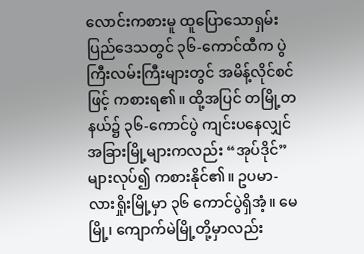လောင်းကစားမူ ထူပြောသောရှမ်းပြည်ဒေသတွင် ၃၆-ကောင်ထီက ပွဲကြီးလမ်းကြီးများတွင် အမိန့်လိုင်စင်ဖြင့် ကစားရ၏။ ထို့အပြင် တမြို့တနယ်၌ ၃၆-ကောင်ပွဲ ကျင်းပနေလျှင် အခြားမြို့များကလည်း “အုပ်ဒိုင်” များလုပ်၍ ကစားနိုင်၏။ ဥပမာ-လားရှိုးမြို့မှာ ၃၆ ကောင်ပွဲရှိအံ့။ မေမြို့၊ ကျောက်မဲမြို့တို့မှာလည်း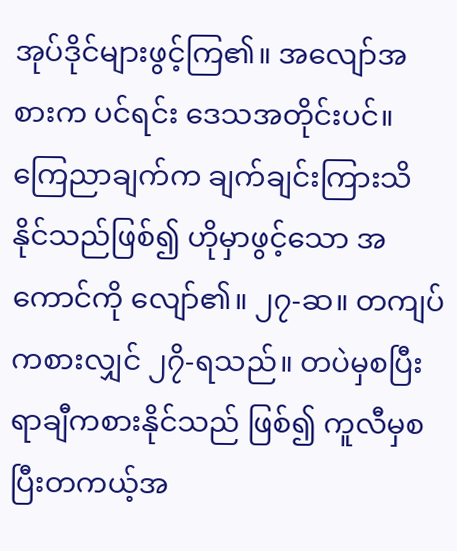အုပ်ဒိုင်များဖွင့်ကြ၏။ အလျော်အစားက ပင်ရင်း ဒေသအတိုင်းပင်။ ကြေညာချက်က ချက်ချင်းကြားသိနိုင်သည်ဖြစ်၍ ဟိုမှာဖွင့်သော အကောင်ကို လျော်၏။ ၂၇-ဆ။ တကျပ်ကစားလျှင် ၂၇ိ-ရသည်။ တပဲမှစပြီးရာချီကစားနိုင်သည် ဖြစ်၍ ကူလီမှစပြီးတကယ့်အ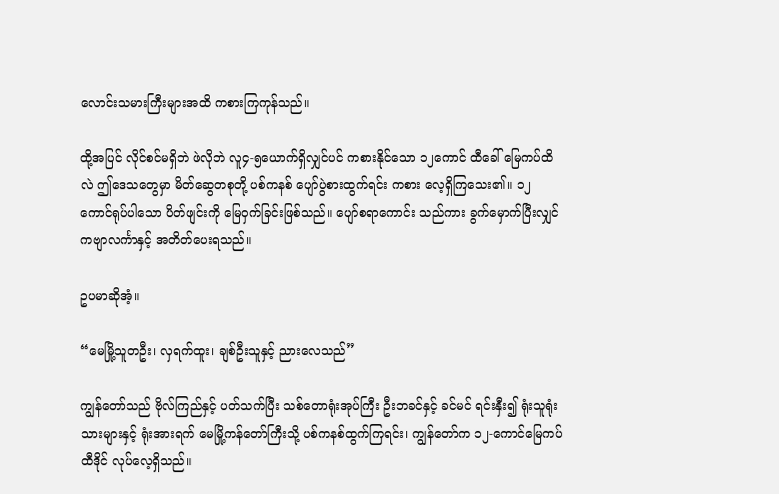လောင်းသမားကြီးများအထိ ကစားကြကုန်သည်။

ထို့အပြင် လိုင်စင်မရှိဘဲ ဖဲလိုဘဲ လူ၄-၅ယောက်ရှိလျှင်ပင် ကစားနိုင်သော ၁၂ကောင် ထီခေါ် မြေကပ်ထိလဲ ဤဒေသတွေမှာ မိတ်ဆွေတစုတို့ ပစ်ကနစ် ပျော်ပွဲစားထွက်ရင်း ကစား လေ့ရှိကြသေး၏။ ၁၂ ကောင်ရုပ်ပါသော ပိတ်ဖျင်းကို မြေဝှက်ခြင်းဖြစ်သည်။ ပျော်စရာကောင်း သည်ကား ခွက်မှောက်ပြီးလျှင် ကဗျာလင်္ကာနှင့် အတိတ်ပေးရသည်။

ဥပမာဆိုအံ့။

“မေမြို့သူတဦး၊ လှရက်ထူး၊ ချစ်ဦးသူနှင့် ညားလေသည်”

ကျွန်တော်သည် ဗိုလ်ကြည်နှင့် ပတ်သက်ပြီး သစ်တောရုံးအုပ်ကြီး ဦးဘခင်နှင့် ခင်မင် ရင်းနှီး၍ ရုံးသူရုံးသားများနှင့် ရုံးအားရက် မေမြို့ကန်တော်ကြီးသို့ ပစ်ကနစ်ထွက်ကြရင်း၊ ကျွန်တော်က ၁၂-ကောင်မြေကပ်ထီဒိုင် လုပ်လေ့ရှိသည်။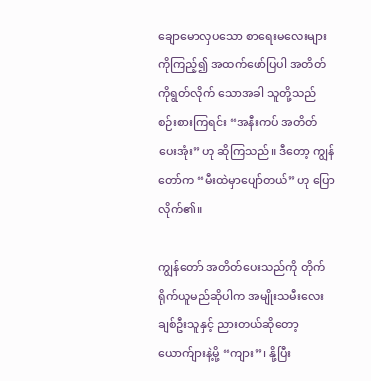ချောမောလှပသော စာရေးမလေးများကိုကြည့်၍ အထက်ဖော်ပြပါ အတိတ်ကိုရွတ်လိုက် သောအခါ သူတို့သည် စဉ်းစားကြရင်း “အနီးကပ် အတိတ်ပေးအုံး” ဟု ဆိုကြသည်။ ဒီတော့ ကျွန်တော်က “မီးထဲမှာပျော်တယ်” ဟု ပြောလိုက်၏။

ကျွန်တော် အတိတ်ပေးသည်ကို တိုက်ရိုက်ယူမည်ဆိုပါက အမျိုးသမီးလေး ချစ်ဦးသူနှင့် ညားတယ်ဆိုတော့ ယောက်ျားနဲ့မို့ “ကျား”၊ နို့ပြီး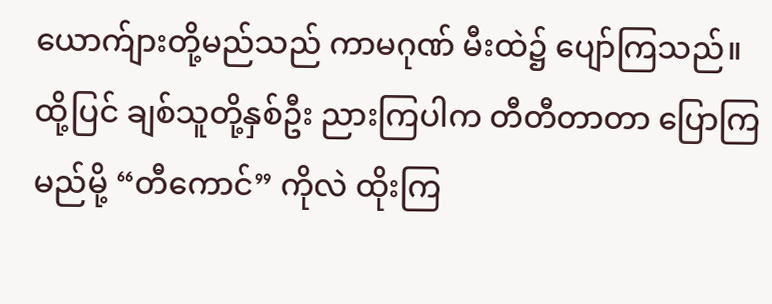ယောက်ျားတို့မည်သည် ကာမဂုဏ် မီးထဲ၌ ပျော်ကြသည်။ ထို့ပြင် ချစ်သူတို့နှစ်ဦး ညားကြပါက တီတီတာတာ ပြောကြမည်မို့ “တီကောင်” ကိုလဲ ထိုးကြ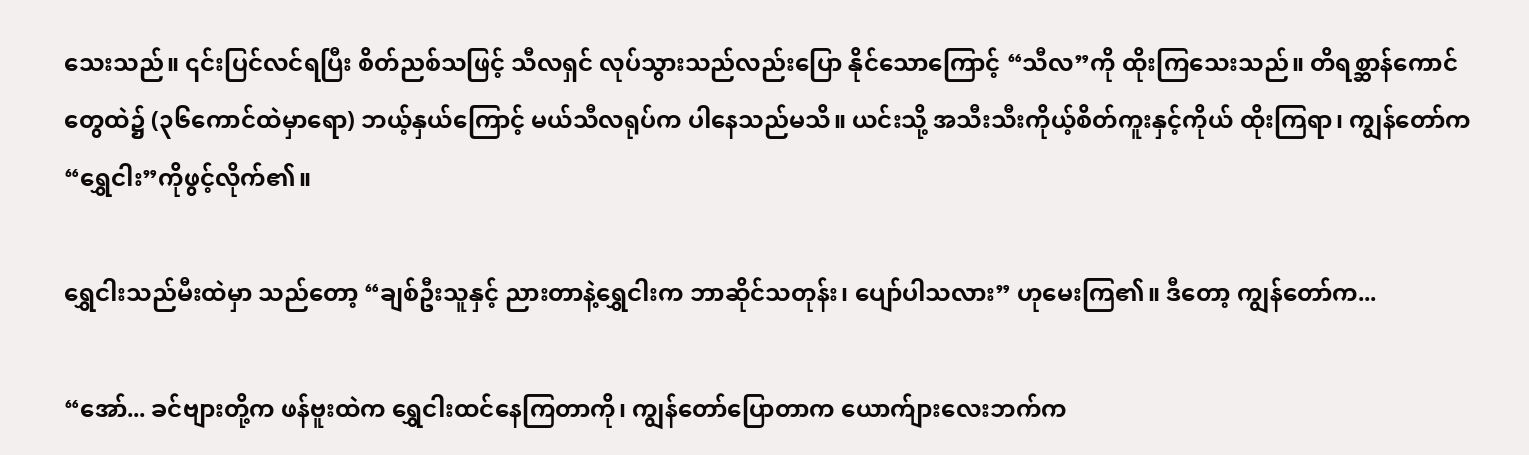သေးသည်။ ၎င်းပြင်လင်ရပြီး စိတ်ညစ်သဖြင့် သီလရှင် လုပ်သွားသည်လည်းပြော နိုင်သောကြောင့် “သီလ”ကို ထိုးကြသေးသည်။ တိရစ္ဆာန်ကောင်တွေထဲ၌ (၃၆ကောင်ထဲမှာရော) ဘယ့်နှယ်ကြောင့် မယ်သီလရုပ်က ပါနေသည်မသိ။ ယင်းသို့ အသီးသီးကိုယ့်စိတ်ကူးနှင့်ကိုယ် ထိုးကြရာ၊ ကျွန်တော်က “ရွှေငါး”ကိုဖွင့်လိုက်၏။

ရွှေငါးသည်မီးထဲမှာ သည်တော့ “ချစ်ဦးသူနှင့် ညားတာနဲ့ရွှေငါးက ဘာဆိုင်သတုန်း၊ ပျော်ပါသလား” ဟုမေးကြ၏။ ဒီတော့ ကျွန်တော်က...

“အော်... ခင်ဗျားတို့က ဖန်ဗူးထဲက ရွှေငါးထင်နေကြတာကို၊ ကျွန်တော်ပြောတာက ယောက်ျားလေးဘက်က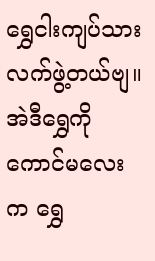ရွှေငါးကျပ်သားလက်ဖွဲ့တယ်ဗျ။ အဲဒီရွှေကို ကောင်မလေးက ရွှေ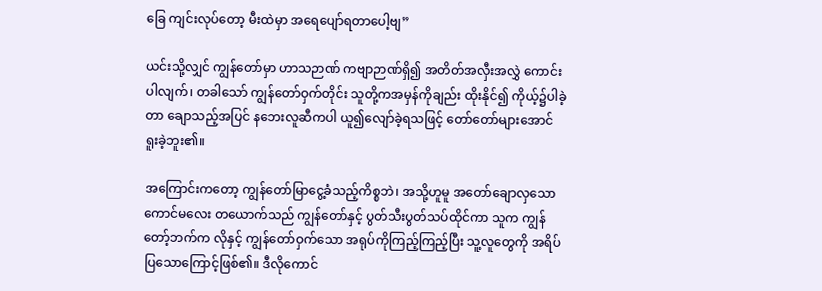ခြေ ကျင်းလုပ်တော့ မီးထဲမှာ အရေပျော်ရတာပေါ့ဗျ”

ယင်းသို့လျှင် ကျွန်တော်မှာ ဟာသဉာဏ် ကဗျာဉာဏ်ရှိ၍ အတိတ်အလှီးအလွှဲ ကောင်းပါလျက်၊ တခါသော် ကျွန်တော်ဝှက်တိုင်း သူတို့ကအမှန်ကိုချည်း ထိုးနိုင်၍ ကိုယ့်၌ပါခဲ့တာ ချောသည့်အပြင် နဘေးလူဆီကပါ ယူ၍လျော်ခဲ့ရသဖြင့် တော်တော်များအောင် ရူးခဲ့ဘူး၏။

အကြောင်းကတော့ ကျွန်တော်မြာ‌ငွေ့ခံသည့်ကိစ္စဘဲ၊ အသို့ဟူမူ အတော်ချောလှသော ကောင်မလေး တယောက်သည် ကျွန်တော်နှင့် ပွတ်သီးပွတ်သပ်ထိုင်ကာ သူက ကျွန်တော့်ဘက်က လိုနှင့် ကျွန်တော်ဝှက်သော အရုပ်ကိုကြည့်ကြည့်ပြီး သူ့လူတွေကို အရိပ်ပြသောကြောင့်ဖြစ်၏။ ဒီလိုကောင်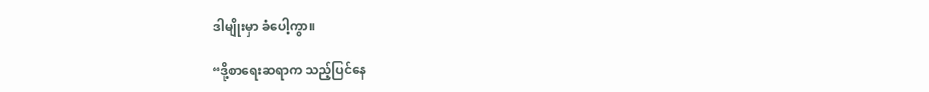ဒါမျိုးမှာ ခံပေါ့ကွာ။

“ဒို့စာရေးဆရာက သည့်ပြင်နေ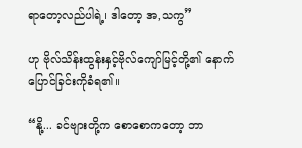ရာတော့လည်ပါရဲ့၊ ဒါတော့ အ,သကွ”

ဟု ဗိုလ်သိန်းထွန်းနှင့်ဗိုလ်ကျော်မြင့်တို့၏ နောက်ပြောင်ခြင်းကိုခံရ၏။

“နို့... ခင်ဗျားတို့က စောစောကတော့ ဘာ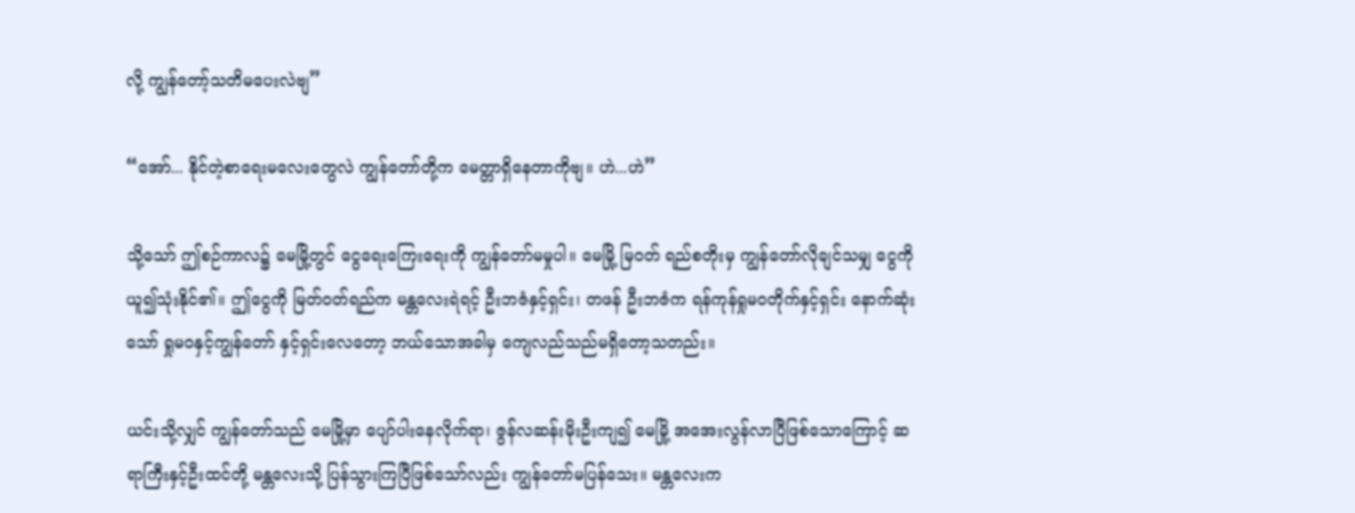လို့ ကျွန်တော့်သတိမပေးလဲဗျ”

“အော်... နိုင်တဲ့စာရေးမလေးတွေလဲ ကျွန်တော်တို့က မေတ္တာရှိနေတာကိုဗျ။ ဟဲ...ဟဲ”

သို့သော် ဤစဉ်ကာလ၌ မေမြို့တွင် ငွေရေးကြေးရေးကို ကျွန်တော်မမှုပါ။ မေမြို့ မြဝတ် ရည်စတိုးမှ ကျွန်တော်လိုချင်သမျှ ငွေကိုယူ၍သုံးနိုင်၏။ ဤငွေကို မြတ်ဝတ်ရည်က မန္တလေးရဲရင့် ဦးဘဇံနှင့်ရှင်း၊ တဖန် ဦးဘဇံက ရန်ကုန်ရှုမဝတိုက်နှင့်ရှင်း နောက်ဆုံးသော် ရှုမဝနှင့်ကျွန်တော် နှင့်ရှင်းလေတော့ ဘယ်သောအခါမှ ကျေလည်သည်မရှိတော့သတည်း။

ယင်းသို့လျှင် ကျွန်တော်သည် မေမြို့မှာ ပျော်ပါးနေလိုက်ရာ၊ ဇွန်လဆန်းမိုးဦးကျ၍ မေမြို့ အအေးလွန်လာပြီဖြစ်သောကြောင့် ဆရာကြီးနှင့်ဦးထင်တို့ မန္တလေးသို့ ပြန်သွားကြပြီဖြစ်သော်လည်း ကျွန်တော်မပြန်သေး။ မန္တလေးက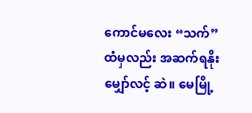ကောင်မလေး “သက်”ထံမှလည်း အဆက်ရနိုး မျှော်လင့် ဆဲ။ မေမြို့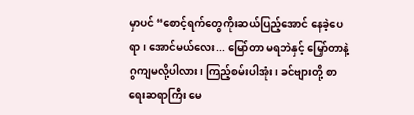မှာပင် “စောင့်ရက်တွေကိုးဆယ်ပြည့်အောင် နေခဲ့ပေရာ၊ အောင်မယ်လေး... မြော်တာ မရဘဲနှင့် မြှော်တာနဲ့ ဂွကျမလို့ပါလား၊ ကြည့်စမ်းပါအုံး၊ ခင်ဗျားတို့ စာရေးဆရာကြီး မေ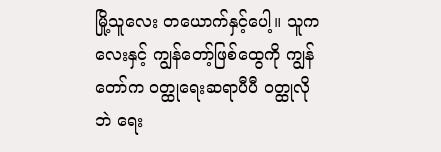မြို့သူလေး တယောက်နှင့်ပေါ့။ သူကလေးနှင့် ကျွန်တော့်ဖြစ်ထွေကို ကျွန်တော်က ဝတ္ထုရေးဆရာပီပီ ဝတ္ထုလိုဘဲ ရေး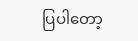ပြပါတော့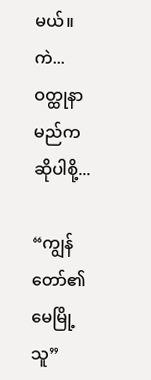မယ်။ ကဲ... ဝတ္ထုနာမည်ကဆိုပါစို့...

“ကျွန်တော်၏ မေမြို့သူ”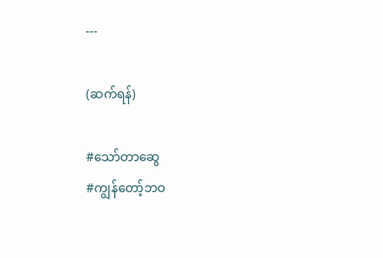---

(ဆက်ရန်)

#သော်တာဆွေ
#ကျွန်‌တော့်ဘဝ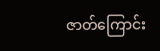ဇာတ်ကြောင်း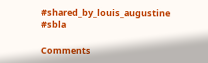#shared_by_louis_augustine
#sbla

Comments